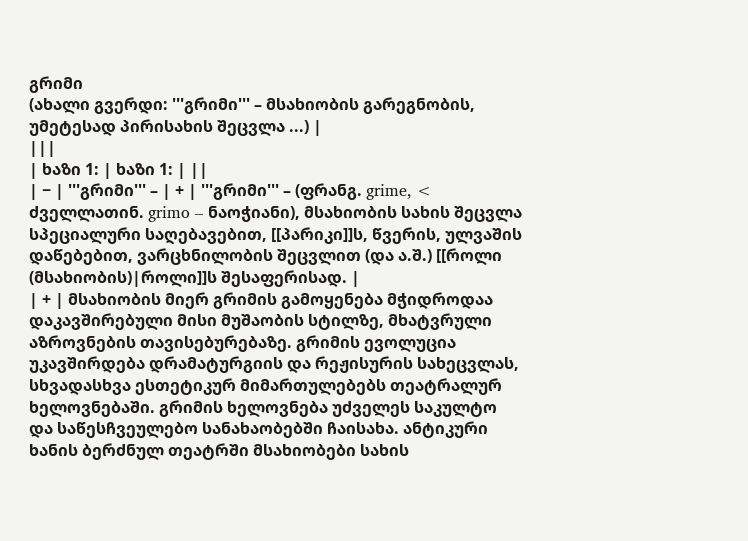გრიმი
(ახალი გვერდი: '''გრიმი''' – მსახიობის გარეგნობის, უმეტესად პირისახის შეცვლა ...) |
|||
| ხაზი 1: | ხაზი 1: | ||
| − | '''გრიმი''' – | + | '''გრიმი''' – (ფრანგ. grime, < ძველლათინ. grimo – ნაოჭიანი), მსახიობის სახის შეცვლა სპეციალური საღებავებით, [[პარიკი]]ს, წვერის, ულვაშის დაწებებით, ვარცხნილობის შეცვლით (და ა.შ.) [[როლი (მსახიობის)|როლი]]ს შესაფერისად. |
| + | მსახიობის მიერ გრიმის გამოყენება მჭიდროდაა დაკავშირებული მისი მუშაობის სტილზე, მხატვრული აზროვნების თავისებურებაზე. გრიმის ევოლუცია უკავშირდება დრამატურგიის და რეჟისურის სახეცვლას, სხვადასხვა ესთეტიკურ მიმართულებებს თეატრალურ ხელოვნებაში. გრიმის ხელოვნება უძველეს საკულტო და საწესჩვეულებო სანახაობებში ჩაისახა. ანტიკური ხანის ბერძნულ თეატრში მსახიობები სახის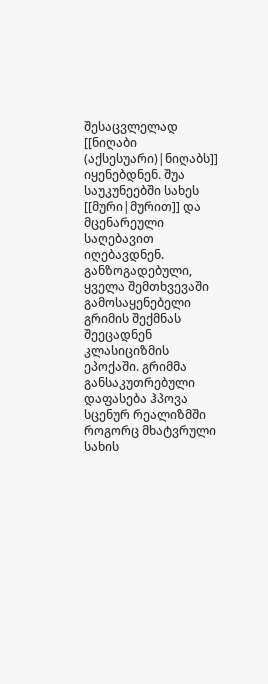შესაცვლელად [[ნიღაბი (აქსესუარი)|ნიღაბს]] იყენებდნენ. შუა საუკუნეებში სახეს [[მური|მურით]] და მცენარეული საღებავით იღებავდნენ. განზოგადებული, ყველა შემთხვევაში გამოსაყენებელი გრიმის შექმნას შეეცადნენ კლასიციზმის ეპოქაში. გრიმმა განსაკუთრებული დაფასება ჰპოვა სცენურ რეალიზმში როგორც მხატვრული სახის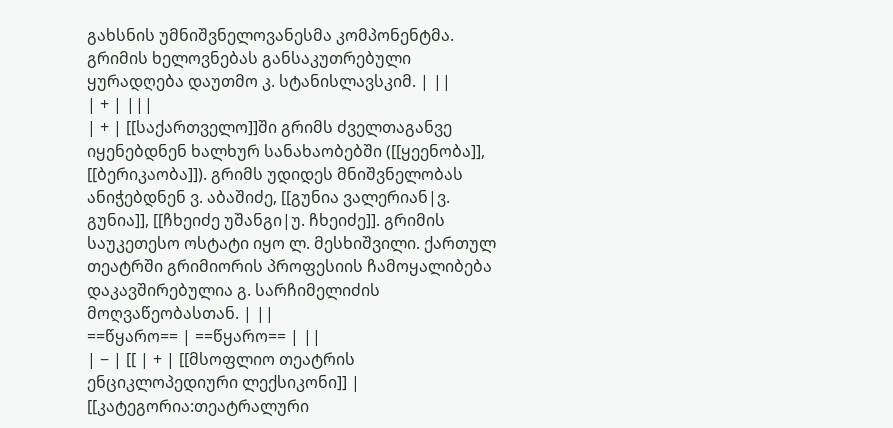გახსნის უმნიშვნელოვანესმა კომპონენტმა. გრიმის ხელოვნებას განსაკუთრებული ყურადღება დაუთმო კ. სტანისლავსკიმ. | ||
| + | |||
| + | [[საქართველო]]ში გრიმს ძველთაგანვე იყენებდნენ ხალხურ სანახაობებში ([[ყეენობა]], [[ბერიკაობა]]). გრიმს უდიდეს მნიშვნელობას ანიჭებდნენ ვ. აბაშიძე, [[გუნია ვალერიან|ვ. გუნია]], [[ჩხეიძე უშანგი|უ. ჩხეიძე]]. გრიმის საუკეთესო ოსტატი იყო ლ. მესხიშვილი. ქართულ თეატრში გრიმიორის პროფესიის ჩამოყალიბება დაკავშირებულია გ. სარჩიმელიძის მოღვაწეობასთან. | ||
==წყარო== | ==წყარო== | ||
| − | [[ | + | [[მსოფლიო თეატრის ენციკლოპედიური ლექსიკონი]] |
[[კატეგორია:თეატრალური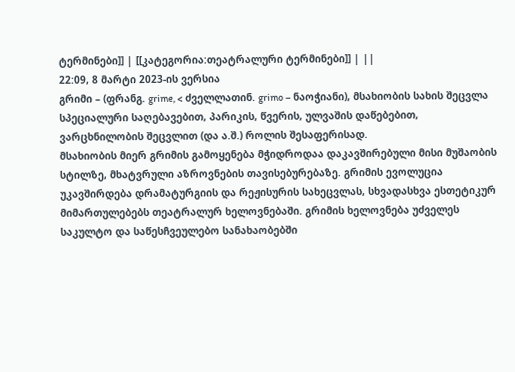ტერმინები]] | [[კატეგორია:თეატრალური ტერმინები]] | ||
22:09, 8 მარტი 2023-ის ვერსია
გრიმი – (ფრანგ. grime, < ძველლათინ. grimo – ნაოჭიანი), მსახიობის სახის შეცვლა სპეციალური საღებავებით, პარიკის, წვერის, ულვაშის დაწებებით, ვარცხნილობის შეცვლით (და ა.შ.) როლის შესაფერისად.
მსახიობის მიერ გრიმის გამოყენება მჭიდროდაა დაკავშირებული მისი მუშაობის სტილზე, მხატვრული აზროვნების თავისებურებაზე. გრიმის ევოლუცია უკავშირდება დრამატურგიის და რეჟისურის სახეცვლას, სხვადასხვა ესთეტიკურ მიმართულებებს თეატრალურ ხელოვნებაში. გრიმის ხელოვნება უძველეს საკულტო და საწესჩვეულებო სანახაობებში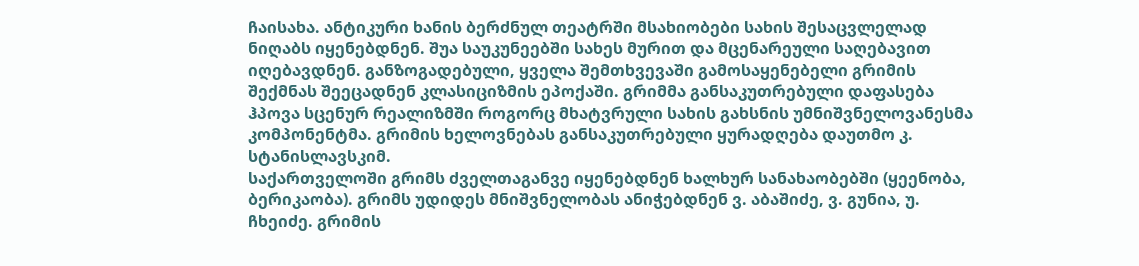ჩაისახა. ანტიკური ხანის ბერძნულ თეატრში მსახიობები სახის შესაცვლელად ნიღაბს იყენებდნენ. შუა საუკუნეებში სახეს მურით და მცენარეული საღებავით იღებავდნენ. განზოგადებული, ყველა შემთხვევაში გამოსაყენებელი გრიმის შექმნას შეეცადნენ კლასიციზმის ეპოქაში. გრიმმა განსაკუთრებული დაფასება ჰპოვა სცენურ რეალიზმში როგორც მხატვრული სახის გახსნის უმნიშვნელოვანესმა კომპონენტმა. გრიმის ხელოვნებას განსაკუთრებული ყურადღება დაუთმო კ. სტანისლავსკიმ.
საქართველოში გრიმს ძველთაგანვე იყენებდნენ ხალხურ სანახაობებში (ყეენობა, ბერიკაობა). გრიმს უდიდეს მნიშვნელობას ანიჭებდნენ ვ. აბაშიძე, ვ. გუნია, უ. ჩხეიძე. გრიმის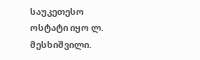საუკეთესო ოსტატი იყო ლ. მესხიშვილი.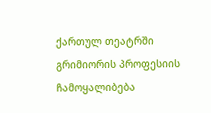ქართულ თეატრში გრიმიორის პროფესიის ჩამოყალიბება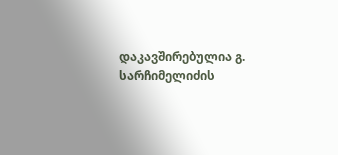დაკავშირებულია გ. სარჩიმელიძის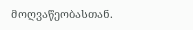მოღვაწეობასთან.